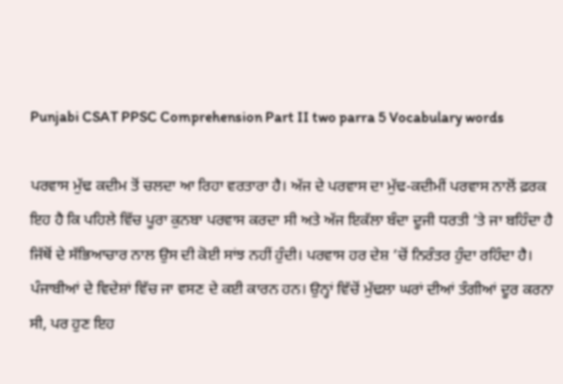Punjabi CSAT PPSC Comprehension Part II two parra 5 Vocabulary words

ਪਰਵਾਸ ਮੁੱਢ ਕਦੀਮ ਤੋਂ ਚਲਦਾ ਆ ਰਿਹਾ ਵਰਤਾਰਾ ਹੈ। ਅੱਜ ਦੇ ਪਰਵਾਸ ਦਾ ਮੁੱਢ-ਕਦੀਮੀਂ ਪਰਵਾਸ ਨਾਲੋਂ ਫ਼ਰਕ ਇਹ ਹੈ ਕਿ ਪਹਿਲੇ ਵਿੱਚ ਪੂਰਾ ਕੁਨਬਾ ਪਰਵਾਸ ਕਰਦਾ ਸੀ ਅਤੇ ਅੱਜ ਇਕੱਲਾ ਬੰਦਾ ਦੂਜੀ ਧਰਤੀ ’ਤੇ ਜਾ ਬਹਿੰਦਾ ਹੈ ਜਿੱਥੋਂ ਦੇ ਸੱਭਿਆਚਾਰ ਨਾਲ ਉਸ ਦੀ ਕੋਈ ਸਾਂਝ ਨਹੀਂ ਹੁੰਦੀ। ਪਰਵਾਸ ਹਰ ਦੇਸ਼ ’ਚੋਂ ਨਿਰੰਤਰ ਹੁੰਦਾ ਰਹਿੰਦਾ ਹੈ। ਪੰਜਾਬੀਆਂ ਦੇ ਵਿਦੇਸ਼ਾਂ ਵਿੱਚ ਜਾ ਵਸਣ ਦੇ ਕਈ ਕਾਰਨ ਹਨ। ਉਨ੍ਹਾਂ ਵਿੱਚੋਂ ਮੁੱਢਲਾ ਘਰਾਂ ਦੀਆਂ ਤੰਗੀਆਂ ਦੂਰ ਕਰਨਾ ਸੀ, ਪਰ ਹੁਣ ਇਹ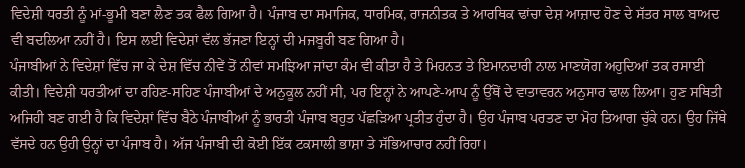ਵਿਦੇਸ਼ੀ ਧਰਤੀ ਨੂੰ ਮਾਂ-ਭੂਮੀ ਬਣਾ ਲੈਣ ਤਕ ਫੈਲ ਗਿਆ ਹੈ। ਪੰਜਾਬ ਦਾ ਸਮਾਜਿਕ, ਧਾਰਮਿਕ, ਰਾਜਨੀਤਕ ਤੇ ਆਰਥਿਕ ਢਾਂਚਾ ਦੇਸ਼ ਆਜ਼ਾਦ ਹੋਣ ਦੇ ਸੱਤਰ ਸਾਲ ਬਾਅਦ ਵੀ ਬਦਲਿਆ ਨਹੀਂ ਹੈ। ਇਸ ਲਈ ਵਿਦੇਸ਼ਾਂ ਵੱਲ ਭੱਜਣਾ ਇਨ੍ਹਾਂ ਦੀ ਮਜਬੂਰੀ ਬਣ ਗਿਆ ਹੈ।
ਪੰਜਾਬੀਆਂ ਨੇ ਵਿਦੇਸ਼ਾਂ ਵਿੱਚ ਜਾ ਕੇ ਦੇਸ਼ ਵਿੱਚ ਨੀਵੇਂ ਤੋਂ ਨੀਵਾਂ ਸਮਝਿਆ ਜਾਂਦਾ ਕੰਮ ਵੀ ਕੀਤਾ ਹੈ ਤੇ ਮਿਹਨਤ ਤੇ ਇਮਾਨਦਾਰੀ ਨਾਲ ਮਾਣਯੋਗ ਅਹੁਦਿਆਂ ਤਕ ਰਸਾਈ ਕੀਤੀ। ਵਿਦੇਸ਼ੀ ਧਰਤੀਆਂ ਦਾ ਰਹਿਣ-ਸਹਿਣ ਪੰਜਾਬੀਆਂ ਦੇ ਅਨੁਕੂਲ ਨਹੀਂ ਸੀ, ਪਰ ਇਨ੍ਹਾਂ ਨੇ ਆਪਣੇ-ਆਪ ਨੂੰ ਉੱਥੋਂ ਦੇ ਵਾਤਾਵਰਨ ਅਨੁਸਾਰ ਢਾਲ ਲਿਆ। ਹੁਣ ਸਥਿਤੀ ਅਜਿਹੀ ਬਣ ਗਈ ਹੈ ਕਿ ਵਿਦੇਸ਼ਾਂ ਵਿੱਚ ਬੈਠੇ ਪੰਜਾਬੀਆਂ ਨੂੰ ਭਾਰਤੀ ਪੰਜਾਬ ਬਹੁਤ ਪੱਛੜਿਆ ਪ੍ਰਤੀਤ ਹੁੰਦਾ ਹੈ। ਉਹ ਪੰਜਾਬ ਪਰਤਣ ਦਾ ਮੋਹ ਤਿਆਗ ਚੁੱਕੇ ਹਨ। ਉਹ ਜਿੱਥੇ ਵੱਸਦੇ ਹਨ ਉਹੀ ਉਨ੍ਹਾਂ ਦਾ ਪੰਜਾਬ ਹੈ। ਅੱਜ ਪੰਜਾਬੀ ਦੀ ਕੋਈ ਇੱਕ ਟਕਸਾਲੀ ਭਾਸ਼ਾ ਤੇ ਸੱਭਿਆਚਾਰ ਨਹੀਂ ਰਿਹਾ।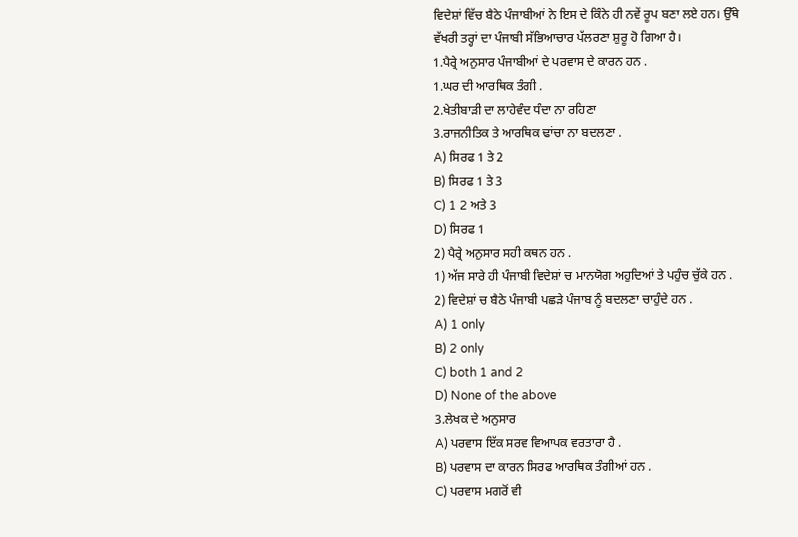ਵਿਦੇਸ਼ਾਂ ਵਿੱਚ ਬੈਠੇ ਪੰਜਾਬੀਆਂ ਨੇ ਇਸ ਦੇ ਕਿੰਨੇ ਹੀ ਨਵੇਂ ਰੂਪ ਬਣਾ ਲਏ ਹਨ। ਉੱਥੇ ਵੱਖਰੀ ਤਰ੍ਹਾਂ ਦਾ ਪੰਜਾਬੀ ਸੱਭਿਆਚਾਰ ਪੱਲਰਣਾ ਸ਼ੁਰੂ ਹੋ ਗਿਆ ਹੈ।
1.ਪੈਰ੍ਰੇ ਅਨੁਸਾਰ ਪੰਜਾਬੀਆਂ ਦੇ ਪਰਵਾਸ ਦੇ ਕਾਰਨ ਹਨ .
1.ਘਰ ਦੀ ਆਰਥਿਕ ਤੰਗੀ .
2.ਖੇਤੀਬਾੜੀ ਦਾ ਲਾਹੇਵੰਦ ਧੰਦਾ ਨਾ ਰਹਿਣਾ
3.ਰਾਜਨੀਤਿਕ ਤੇ ਆਰਥਿਕ ਢਾਂਚਾ ਨਾ ਬਦਲਣਾ .
A) ਸਿਰਫ 1 ਤੇ 2
B) ਸਿਰਫ 1 ਤੇ 3
C) 1 2 ਅਤੇ 3
D) ਸਿਰਫ 1
2) ਪੈਰ੍ਰੇ ਅਨੁਸਾਰ ਸਹੀ ਕਥਨ ਹਨ .
1) ਅੱਜ ਸਾਰੇ ਹੀ ਪੰਜਾਬੀ ਵਿਦੇਸ਼ਾਂ ਚ ਮਾਨਯੋਗ ਅਹੁਦਿਆਂ ਤੇ ਪਹੁੰਚ ਚੁੱਕੇ ਹਨ .
2) ਵਿਦੇਸ਼ਾਂ ਚ ਬੈਠੇ ਪੰਜਾਬੀ ਪਛੜੇ ਪੰਜਾਬ ਨੂੰ ਬਦਲਣਾ ਚਾਹੁੰਦੇ ਹਨ .
A) 1 only
B) 2 only
C) both 1 and 2
D) None of the above
3.ਲੇਖਕ ਦੇ ਅਨੁਸਾਰ
A) ਪਰਵਾਸ ਇੱਕ ਸਰਵ ਵਿਆਪਕ ਵਰਤਾਰਾ ਹੈ .
B) ਪਰਵਾਸ ਦਾ ਕਾਰਨ ਸਿਰਫ ਆਰਥਿਕ ਤੰਗੀਆਂ ਹਨ .
C) ਪਰਵਾਸ ਮਗਰੋਂ ਵੀ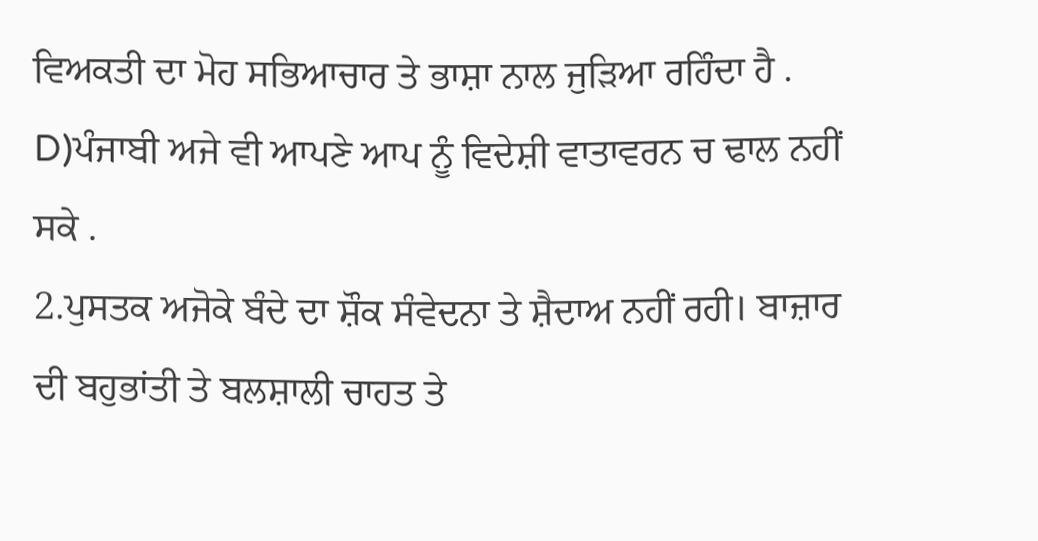ਵਿਅਕਤੀ ਦਾ ਮੋਹ ਸਭਿਆਚਾਰ ਤੇ ਭਾਸ਼ਾ ਨਾਲ ਜੁੜਿਆ ਰਹਿੰਦਾ ਹੈ .
D)ਪੰਜਾਬੀ ਅਜੇ ਵੀ ਆਪਣੇ ਆਪ ਨੂੰ ਵਿਦੇਸ਼ੀ ਵਾਤਾਵਰਨ ਚ ਢਾਲ ਨਹੀਂ ਸਕੇ .
2.ਪੁਸਤਕ ਅਜੋਕੇ ਬੰਦੇ ਦਾ ਸ਼ੌਕ ਸੰਵੇਦਨਾ ਤੇ ਸ਼ੈਦਾਅ ਨਹੀਂ ਰਹੀ। ਬਾਜ਼ਾਰ ਦੀ ਬਹੁਭਾਂਤੀ ਤੇ ਬਲਸ਼ਾਲੀ ਚਾਹਤ ਤੇ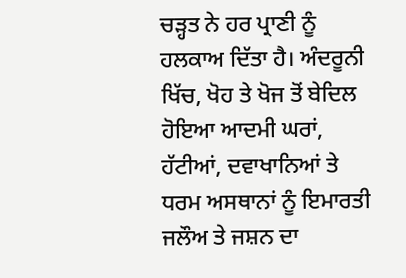ਚੜ੍ਹਤ ਨੇ ਹਰ ਪ੍ਰਾਣੀ ਨੂੰ ਹਲਕਾਅ ਦਿੱਤਾ ਹੈ। ਅੰਦਰੂਨੀ ਖਿੱਚ, ਖੋਹ ਤੇ ਖੋਜ ਤੋਂ ਬੇਦਿਲ ਹੋਇਆ ਆਦਮੀ ਘਰਾਂ, ਹੱਟੀਆਂ, ਦਵਾਖਾਨਿਆਂ ਤੇ ਧਰਮ ਅਸਥਾਨਾਂ ਨੂੰ ਇਮਾਰਤੀ ਜਲੌਅ ਤੇ ਜਸ਼ਨ ਦਾ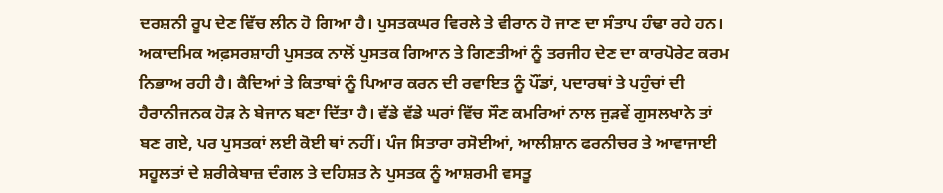ਦਰਸ਼ਨੀ ਰੂਪ ਦੇਣ ਵਿੱਚ ਲੀਨ ਹੋ ਗਿਆ ਹੈ। ਪੁਸਤਕਘਰ ਵਿਰਲੇ ਤੇ ਵੀਰਾਨ ਹੋ ਜਾਣ ਦਾ ਸੰਤਾਪ ਹੰਢਾ ਰਹੇ ਹਨ। ਅਕਾਦਮਿਕ ਅਫ਼ਸਰਸ਼ਾਹੀ ਪੁਸਤਕ ਨਾਲੋਂ ਪੁਸਤਕ ਗਿਆਨ ਤੇ ਗਿਣਤੀਆਂ ਨੂੰ ਤਰਜੀਹ ਦੇਣ ਦਾ ਕਾਰਪੋਰੇਟ ਕਰਮ ਨਿਭਾਅ ਰਹੀ ਹੈ। ਕੈਦਿਆਂ ਤੇ ਕਿਤਾਬਾਂ ਨੂੰ ਪਿਆਰ ਕਰਨ ਦੀ ਰਵਾਇਤ ਨੂੰ ਪੌਂਡਾਂ, ਪਦਾਰਥਾਂ ਤੇ ਪਹੁੰਚਾਂ ਦੀ ਹੈਰਾਨੀਜਨਕ ਹੋੜ ਨੇ ਬੇਜਾਨ ਬਣਾ ਦਿੱਤਾ ਹੈ। ਵੱਡੇ ਵੱਡੇ ਘਰਾਂ ਵਿੱਚ ਸੌਣ ਕਮਰਿਆਂ ਨਾਲ ਜੁੜਵੇਂ ਗੁਸਲਖਾਨੇ ਤਾਂ ਬਣ ਗਏ, ਪਰ ਪੁਸਤਕਾਂ ਲਈ ਕੋਈ ਥਾਂ ਨਹੀਂ। ਪੰਜ ਸਿਤਾਰਾ ਰਸੋਈਆਂ, ਆਲੀਸ਼ਾਨ ਫਰਨੀਚਰ ਤੇ ਆਵਾਜਾਈ ਸਹੂਲਤਾਂ ਦੇ ਸ਼ਰੀਕੇਬਾਜ਼ ਦੰਗਲ ਤੇ ਦਹਿਸ਼ਤ ਨੇ ਪੁਸਤਕ ਨੂੰ ਆਸ਼ਰਮੀ ਵਸਤੂ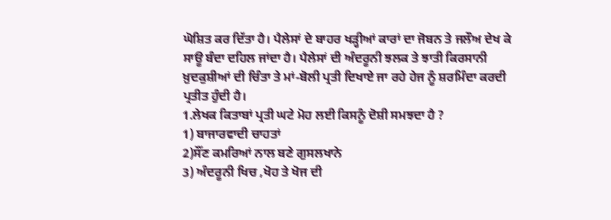ਘੋਸ਼ਿਤ ਕਰ ਦਿੱਤਾ ਹੈ। ਪੈਲੇਸਾਂ ਦੇ ਬਾਹਰ ਖੜ੍ਹੀਆਂ ਕਾਰਾਂ ਦਾ ਜੋਬਨ ਤੇ ਜਲੌਅ ਦੇਖ ਕੇ ਸਾਊ ਬੰਦਾ ਦਹਿਲ ਜਾਂਦਾ ਹੈ। ਪੈਲੇਸਾਂ ਦੀ ਅੰਦਰੂਨੀ ਝਲਕ ਤੇ ਝਾਤੀ ਕਿਰਸਾਨੀ ਖ਼ੁਦਕੁਸ਼ੀਆਂ ਦੀ ਚਿੰਤਾ ਤੇ ਮਾਂ-ਬੋਲੀ ਪ੍ਰਤੀ ਦਿਖਾਏ ਜਾ ਰਹੇ ਹੇਜ ਨੂੰ ਸ਼ਰਮਿੰਦਾ ਕਰਦੀ ਪ੍ਰਤੀਤ ਹੁੰਦੀ ਹੈ।
1.ਲੇਖਕ ਕਿਤਾਬਾਂ ਪ੍ਰਤੀ ਘਟੇ ਮੋਹ ਲਈ ਕਿਸਨੂੰ ਦੋਸ਼ੀ ਸਮਝਦਾ ਹੈ ?
1) ਬਾਜਾਰਵਾਦੀ ਚਾਹਤਾਂ
2)ਸੌਂਣ ਕਮਰਿਆਂ ਨਾਲ ਬਣੇ ਗੁਸਲਖਾਨੇ
3) ਅੰਦਰੂਨੀ ਖਿਚ ,ਖੋਹ ਤੇ ਖੋਜ ਦੀ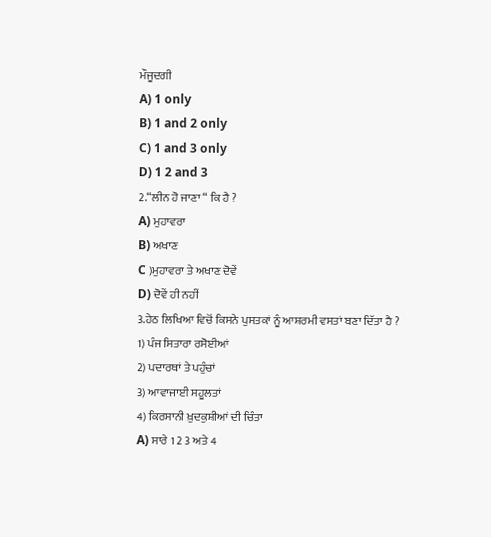ਮੌਜੂਦਗੀ
A) 1 only
B) 1 and 2 only
C) 1 and 3 only
D) 1 2 and 3
2.“ਲੀਨ ਹੋ ਜਾਣਾ “ ਕਿ ਹੈ ?
A) ਮੁਹਾਵਰਾ
B) ਅਖਾਣ
C )ਮੁਹਾਵਰਾ ਤੇ ਅਖਾਣ ਦੋਵੇਂ
D) ਦੋਵੇਂ ਹੀ ਨਹੀਂ
3.ਹੇਠ ਲਿਖਿਆ ਵਿਚੋਂ ਕਿਸਨੇ ਪੁਸਤਕਾਂ ਨੂੰ ਆਸ਼ਰਮੀ ਵਸਤਾਂ ਬਣਾ ਦਿੱਤਾ ਹੈ ?
1) ਪੰਜ ਸਿਤਾਰਾ ਰਸੋਈਆਂ
2) ਪਦਾਰਥਾਂ ਤੇ ਪਹੁੰਚਾਂ
3) ਆਵਾਜਾਈ ਸਹੂਲਤਾਂ
4) ਕਿਰਸਾਨੀ ਖ਼ੁਦਕੁਸ਼ੀਆਂ ਦੀ ਚਿੰਤਾ
A) ਸਾਰੇ 1 2 3 ਅਤੇ 4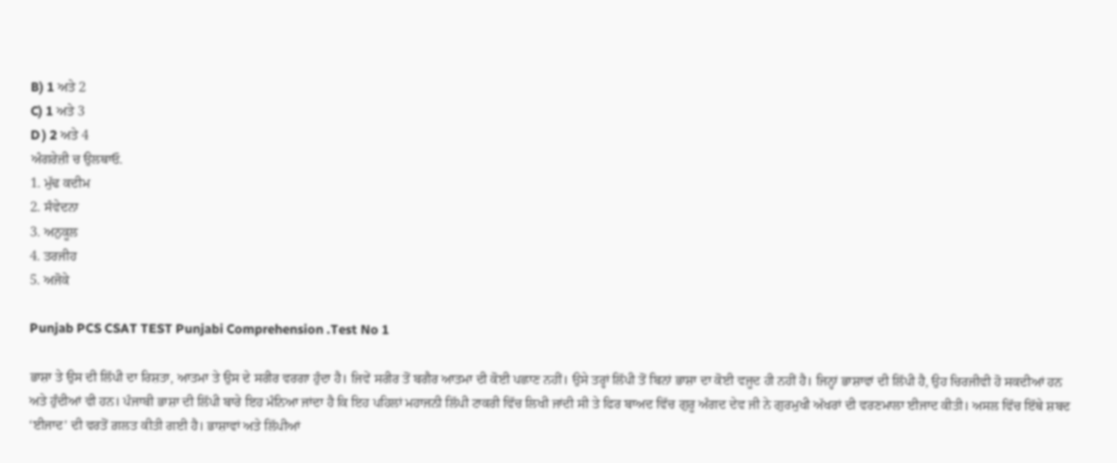B) 1 ਅਤੇ 2
C) 1 ਅਤੇ 3
D ) 2 ਅਤੇ 4
ਅੰਗਰੇਜ਼ੀ ਚ ਉਲਥਾਓ.
1. ਮੁੱਢ ਕਦੀਮ
2. ਸੰਵੇਦਨਾ
3. ਅਨੁਕੂਲ
4. ਤਰਜੀਹ
5. ਅਜੋਕੇ

Punjab PCS CSAT TEST Punjabi Comprehension .Test No 1

ਭਾਸ਼ਾ ਤੇ ਉਸ ਦੀ ਲਿੱਪੀ ਦਾ ਰਿਸ਼ਤਾ, ਆਤਮਾ ਤੇ ਉਸ ਦੇ ਸਰੀਰ ਵਰਗਾ ਹੁੰਦਾ ਹੈ। ਜਿਵੇਂ ਸਰੀਰ ਤੋਂ ਬਗੈਰ ਆਤਮਾ ਦੀ ਕੋਈ ਪਛਾਣ ਨਹੀਂ। ਉਸੇ ਤਰ੍ਹਾਂ ਲਿੱਪੀ ਤੋਂ ਬਿਨਾਂ ਭਾਸ਼ਾ ਦਾ ਕੋਈ ਵਜੂਦ ਹੀ ਨਹੀਂ ਹੈ। ਜਿਨ੍ਹਾਂ ਭਾਸ਼ਾਵਾਂ ਦੀ ਲਿੱਪੀ ਹੈ, ਉਹ ਚਿਰਜੀਵੀ ਹੋ ਸਕਦੀਆਂ ਹਨ ਅਤੇ ਹੁੰਦੀਆਂ ਵੀ ਹਨ। ਪੰਜਾਬੀ ਭਾਸ਼ਾ ਦੀ ਲਿੱਪੀ ਬਾਰੇ ਇਹ ਮੰਨਿਆ ਜਾਂਦਾ ਹੈ ਕਿ ਇਹ ਪਹਿਲਾਂ ਮਹਾਜਨੀ ਲਿੱਪੀ ਟਾਕਰੀ ਵਿੱਚ ਲਿਖੀ ਜਾਂਦੀ ਸੀ ਤੇ ਫਿਰ ਬਾਅਦ ਵਿੱਚ ਗੁਰੂ ਅੰਗਦ ਦੇਵ ਜੀ ਨੇ ਗੁਰਮੁਖੀ ਅੱਖਰਾਂ ਦੀ ਵਰਣਮਾਲਾ ਈਜਾਦ ਕੀਤੀ। ਅਸਲ ਵਿੱਚ ਇੱਥੇ ਸ਼ਬਦ ‘ਈਜਾਦ’ ਦੀ ਵਰਤੋਂ ਗ਼ਲਤ ਕੀਤੀ ਗਈ ਹੈ। ਭਾਸ਼ਾਵਾਂ ਅਤੇ ਲਿੱਪੀਆਂ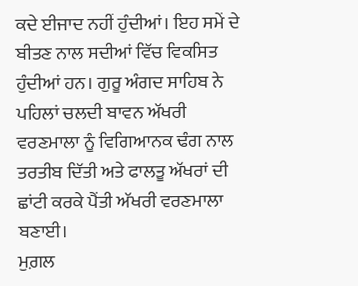ਕਦੇ ਈਜਾਦ ਨਹੀਂ ਹੁੰਦੀਆਂ। ਇਹ ਸਮੇਂ ਦੇ ਬੀਤਣ ਨਾਲ ਸਦੀਆਂ ਵਿੱਚ ਵਿਕਸਿਤ ਹੁੰਦੀਆਂ ਹਨ। ਗੁਰੂ ਅੰਗਦ ਸਾਹਿਬ ਨੇ ਪਹਿਲਾਂ ਚਲਦੀ ਬਾਵਨ ਅੱਖਰੀ ਵਰਣਮਾਲਾ ਨੂੰ ਵਿਗਿਆਨਕ ਢੰਗ ਨਾਲ ਤਰਤੀਬ ਦਿੱਤੀ ਅਤੇ ਫਾਲਤੂ ਅੱਖਰਾਂ ਦੀ ਛਾਂਟੀ ਕਰਕੇ ਪੈਂਤੀ ਅੱਖਰੀ ਵਰਣਮਾਲਾ ਬਣਾਈ।
ਮੁਗ਼ਲ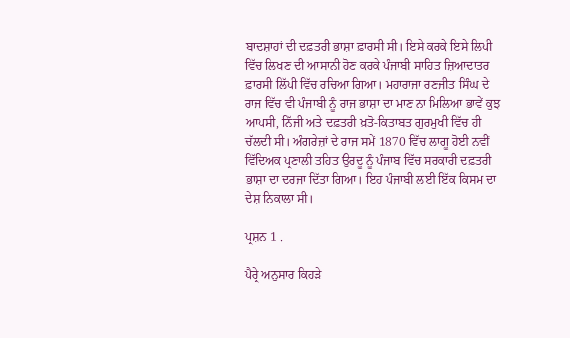ਬਾਦਸ਼ਾਹਾਂ ਦੀ ਦਫ਼ਤਰੀ ਭਾਸ਼ਾ ਫ਼ਾਰਸੀ ਸੀ। ਇਸੇ ਕਰਕੇ ਇਸੇ ਲਿਪੀ ਵਿੱਚ ਲਿਖਣ ਦੀ ਆਸਾਨੀ ਹੋਣ ਕਰਕੇ ਪੰਜਾਬੀ ਸਾਹਿਤ ਜ਼ਿਆਦਾਤਰ ਫ਼ਾਰਸੀ ਲਿੱਪੀ ਵਿੱਚ ਰਚਿਆ ਗਿਆ। ਮਹਾਰਾਜਾ ਰਣਜੀਤ ਸਿੰਘ ਦੇ ਰਾਜ ਵਿੱਚ ਵੀ ਪੰਜਾਬੀ ਨੂੰ ਰਾਜ ਭਾਸ਼ਾ ਦਾ ਮਾਣ ਨਾ ਮਿਲਿਆ ਭਾਵੇਂ ਕੁਝ ਆਪਸੀ, ਨਿੱਜੀ ਅਤੇ ਦਫ਼ਤਰੀ ਖ਼ਤੋ-ਕਿਤਾਬਤ ਗੁਰਮੁਖੀ ਵਿੱਚ ਹੀ ਚੱਲਦੀ ਸੀ। ਅੰਗਰੇਜ਼ਾਂ ਦੇ ਰਾਜ ਸਮੇਂ 1870 ਵਿੱਚ ਲਾਗੂ ਹੋਈ ਨਵੀਂ ਵਿੱਦਿਅਕ ਪ੍ਰਣਾਲੀ ਤਹਿਤ ਉਰਦੂ ਨੂੰ ਪੰਜਾਬ ਵਿੱਚ ਸਰਕਾਰੀ ਦਫ਼ਤਰੀ ਭਾਸ਼ਾ ਦਾ ਦਰਜਾ ਦਿੱਤਾ ਗਿਆ। ਇਹ ਪੰਜਾਬੀ ਲਈ ਇੱਕ ਕਿਸਮ ਦਾ ਦੇਸ਼ ਨਿਕਾਲਾ ਸੀ।

ਪ੍ਰਸ਼ਨ 1 .

ਪੈਰ੍ਰੇ ਅਨੁਸਾਰ ਕਿਹੜੇ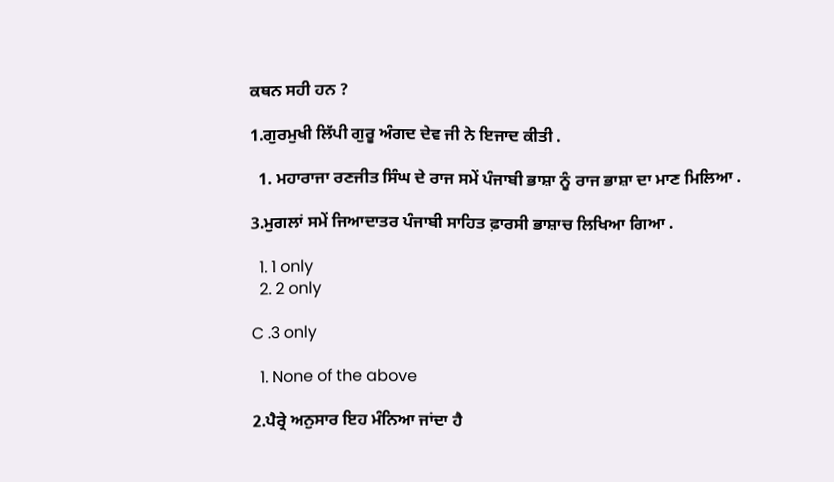ਕਥਨ ਸਹੀ ਹਨ ?

1.ਗੁਰਮੁਖੀ ਲਿੱਪੀ ਗੁਰੂ ਅੰਗਦ ਦੇਵ ਜੀ ਨੇ ਇਜਾਦ ਕੀਤੀ .

  1. ਮਹਾਰਾਜਾ ਰਣਜੀਤ ਸਿੰਘ ਦੇ ਰਾਜ ਸਮੇਂ ਪੰਜਾਬੀ ਭਾਸ਼ਾ ਨੂੰ ਰਾਜ ਭਾਸ਼ਾ ਦਾ ਮਾਣ ਮਿਲਿਆ .

3.ਮੁਗਲਾਂ ਸਮੇਂ ਜਿਆਦਾਤਰ ਪੰਜਾਬੀ ਸਾਹਿਤ ਫ਼ਾਰਸੀ ਭਾਸ਼ਾਚ ਲਿਖਿਆ ਗਿਆ .

  1. 1 only
  2. 2 only

C .3 only

  1. None of the above

2.ਪੈਰ੍ਰੇ ਅਨੁਸਾਰ ਇਹ ਮੰਨਿਆ ਜਾਂਦਾ ਹੈ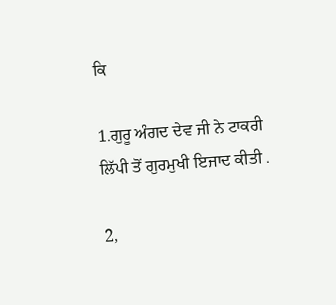ਕਿ

1.ਗੁਰੂ ਅੰਗਦ ਦੇਵ ਜੀ ਨੇ ਟਾਕਰੀ ਲਿੱਪੀ ਤੋਂ ਗੁਰਮੁਖੀ ਇਜਾਦ ਕੀਤੀ .

2,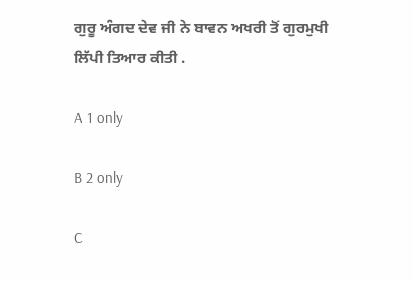ਗੁਰੂ ਅੰਗਦ ਦੇਵ ਜੀ ਨੇ ਬਾਵਨ ਅਖਰੀ ਤੋਂ ਗੁਰਮੁਖੀ ਲਿੱਪੀ ਤਿਆਰ ਕੀਤੀ .

A 1 only

B 2 only

C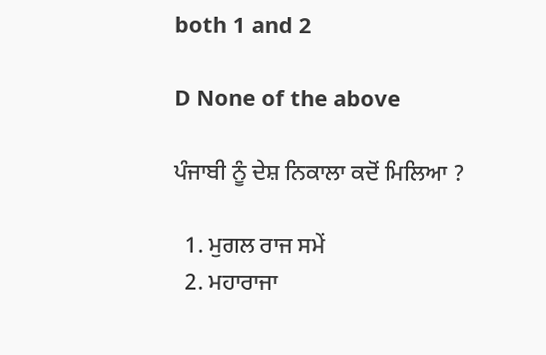both 1 and 2

D None of the above

ਪੰਜਾਬੀ ਨੂੰ ਦੇਸ਼ ਨਿਕਾਲਾ ਕਦੋਂ ਮਿਲਿਆ ?

  1. ਮੁਗਲ ਰਾਜ ਸਮੇਂ
  2. ਮਹਾਰਾਜਾ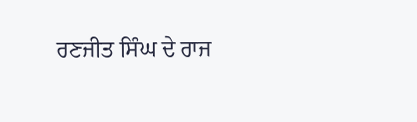ਰਣਜੀਤ ਸਿੰਘ ਦੇ ਰਾਜ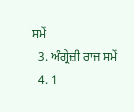ਸਮੇਂ
  3. ਅੰਗ੍ਰੇਜ਼ੀ ਰਾਜ ਸਮੇਂ
  4. 1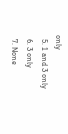only
  5. 1 and 3 only
  6. 3 only
  7. None